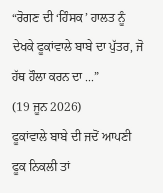“ਰੋਗਣ ਦੀ ‘ਹਿੰਸਕ’ ਹਾਲਤ ਨੂੰ ਦੇਖਕੇ ਫੂਕਾਂਵਾਲੇ ਬਾਬੇ ਦਾ ਪੁੱਤਰ, ਜੋ ਹੱਥ ਹੌਲਾ ਕਰਨ ਦਾ ...”
(19 ਜੂਨ 2026)
ਫੂਕਾਂਵਾਲੇ ਬਾਬੇ ਦੀ ਜਦੋਂ ਆਪਣੀ ਫੂਕ ਨਿਕਲੀ ਤਾਂ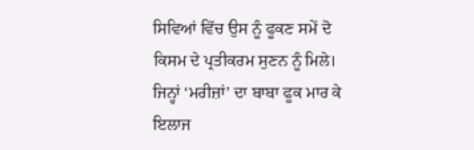ਸਿਵਿਆਂ ਵਿੱਚ ਉਸ ਨੂੰ ਫੂਕਣ ਸਮੇਂ ਦੋ ਕਿਸਮ ਦੇ ਪ੍ਰਤੀਕਰਮ ਸੁਣਨ ਨੂੰ ਮਿਲੇ। ਜਿਨ੍ਹਾਂ ‘ਮਰੀਜ਼ਾਂ’ ਦਾ ਬਾਬਾ ਫੂਕ ਮਾਰ ਕੇ ਇਲਾਜ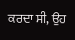ਕਰਦਾ ਸੀ, ਉਹ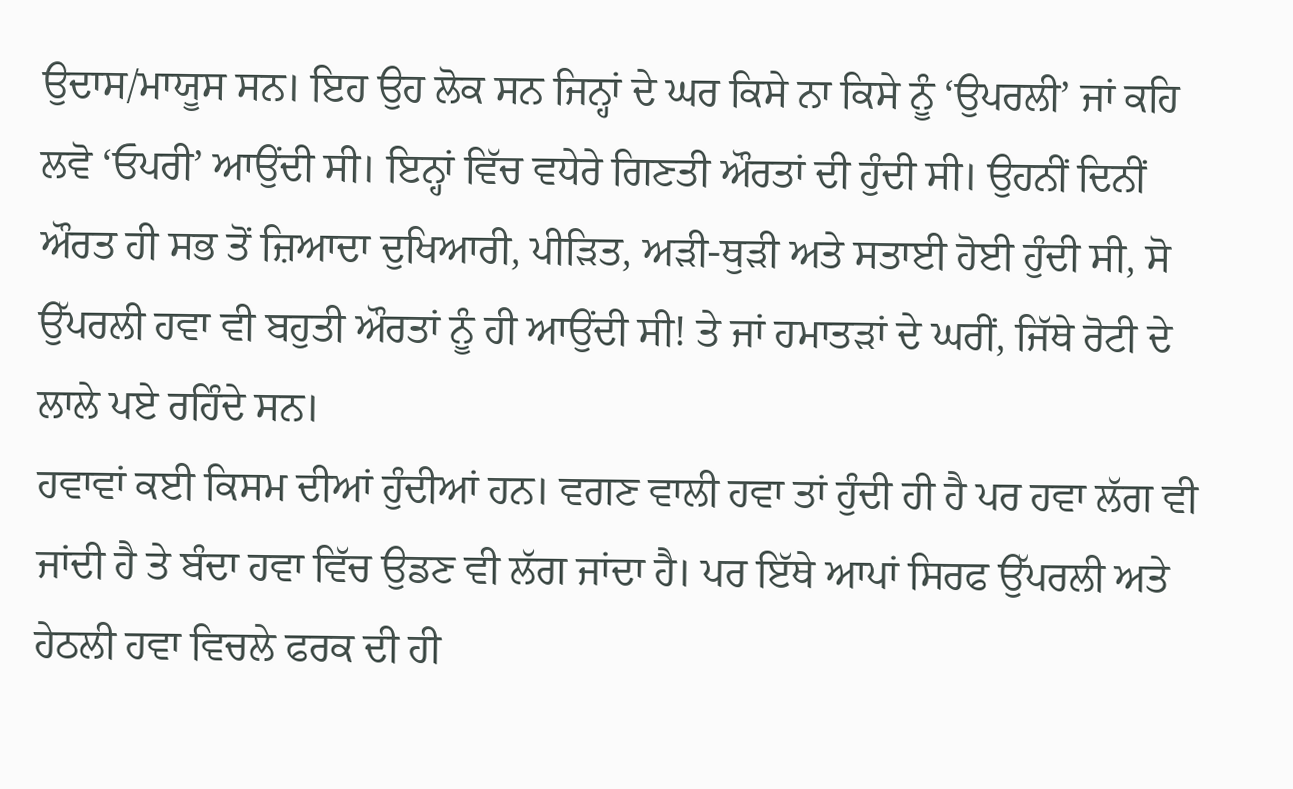ਉਦਾਸ/ਮਾਯੂਸ ਸਨ। ਇਹ ਉਹ ਲੋਕ ਸਨ ਜਿਨ੍ਹਾਂ ਦੇ ਘਰ ਕਿਸੇ ਨਾ ਕਿਸੇ ਨੂੰ ‘ਉਪਰਲੀ’ ਜਾਂ ਕਹਿ ਲਵੋ ‘ਓਪਰੀ’ ਆਉਂਦੀ ਸੀ। ਇਨ੍ਹਾਂ ਵਿੱਚ ਵਧੇਰੇ ਗਿਣਤੀ ਔਰਤਾਂ ਦੀ ਹੁੰਦੀ ਸੀ। ਉਹਨੀਂ ਦਿਨੀਂ ਔਰਤ ਹੀ ਸਭ ਤੋਂ ਜ਼ਿਆਦਾ ਦੁਖਿਆਰੀ, ਪੀੜਿਤ, ਅੜੀ-ਥੁੜੀ ਅਤੇ ਸਤਾਈ ਹੋਈ ਹੁੰਦੀ ਸੀ, ਸੋ ਉੱਪਰਲੀ ਹਵਾ ਵੀ ਬਹੁਤੀ ਔਰਤਾਂ ਨੂੰ ਹੀ ਆਉਂਦੀ ਸੀ! ਤੇ ਜਾਂ ਹਮਾਤੜਾਂ ਦੇ ਘਰੀਂ, ਜਿੱਥੇ ਰੋਟੀ ਦੇ ਲਾਲੇ ਪਏ ਰਹਿੰਦੇ ਸਨ।
ਹਵਾਵਾਂ ਕਈ ਕਿਸਮ ਦੀਆਂ ਹੁੰਦੀਆਂ ਹਨ। ਵਗਣ ਵਾਲੀ ਹਵਾ ਤਾਂ ਹੁੰਦੀ ਹੀ ਹੈ ਪਰ ਹਵਾ ਲੱਗ ਵੀ ਜਾਂਦੀ ਹੈ ਤੇ ਬੰਦਾ ਹਵਾ ਵਿੱਚ ਉਡਣ ਵੀ ਲੱਗ ਜਾਂਦਾ ਹੈ। ਪਰ ਇੱਥੇ ਆਪਾਂ ਸਿਰਫ ਉੱਪਰਲੀ ਅਤੇ ਹੇਠਲੀ ਹਵਾ ਵਿਚਲੇ ਫਰਕ ਦੀ ਹੀ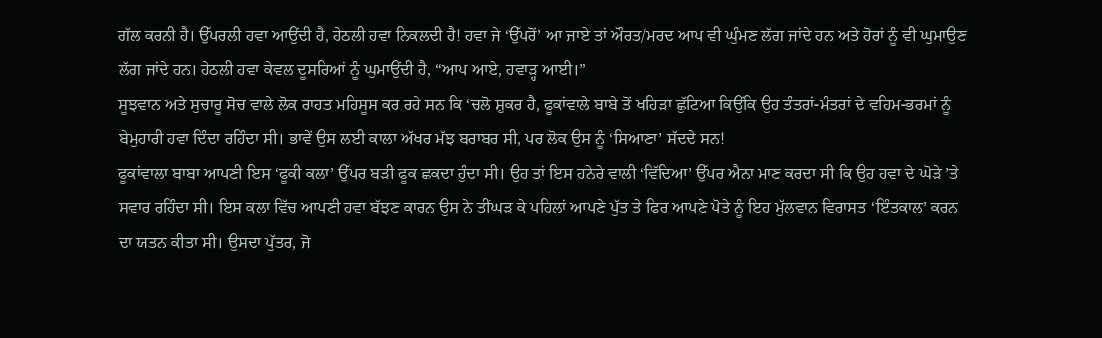ਗੱਲ ਕਰਨੀ ਹੈ। ਉੱਪਰਲੀ ਹਵਾ ਆਉਂਦੀ ਹੈ, ਹੇਠਲੀ ਹਵਾ ਨਿਕਲਦੀ ਹੈ! ਹਵਾ ਜੇ ‘ਉੱਪਰੋਂ’ ਆ ਜਾਏ ਤਾਂ ਔਰਤ/ਮਰਦ ਆਪ ਵੀ ਘੁੰਮਣ ਲੱਗ ਜਾਂਦੇ ਹਨ ਅਤੇ ਹੋਰਾਂ ਨੂੰ ਵੀ ਘੁਮਾਉਣ ਲੱਗ ਜਾਂਦੇ ਹਨ। ਹੇਠਲੀ ਹਵਾ ਕੇਵਲ ਦੂਸਰਿਆਂ ਨੂੰ ਘੁਮਾਉਂਦੀ ਹੈ, “ਆਪ ਆਏ, ਹਵਾੜ੍ਹ ਆਈ।”
ਸੂਝਵਾਨ ਅਤੇ ਸੁਚਾਰੂ ਸੋਚ ਵਾਲੇ ਲੋਕ ਰਾਹਤ ਮਹਿਸੂਸ ਕਰ ਰਹੇ ਸਨ ਕਿ ‘ਚਲੋ ਸ਼ੁਕਰ ਹੈ, ਫੂਕਾਂਵਾਲੇ ਬਾਬੇ ਤੋਂ ਖਹਿੜਾ ਛੁੱਟਿਆ ਕਿਉਂਕਿ ਉਹ ਤੰਤਰਾਂ-ਮੰਤਰਾਂ ਦੇ ਵਹਿਮ-ਭਰਮਾਂ ਨੂੰ ਬੇਮੁਹਾਰੀ ਹਵਾ ਦਿੰਦਾ ਰਹਿੰਦਾ ਸੀ। ਭਾਵੇਂ ਉਸ ਲਈ ਕਾਲਾ ਅੱਖਰ ਮੱਝ ਬਰਾਬਰ ਸੀ, ਪਰ ਲੋਕ ਉਸ ਨੂੰ ‘ਸਿਆਣਾ’ ਸੱਦਦੇ ਸਨ!
ਫੂਕਾਂਵਾਲਾ ਬਾਬਾ ਆਪਣੀ ਇਸ ‘ਫੂਕੀ ਕਲਾ’ ਉੱਪਰ ਬੜੀ ਫੂਕ ਛਕਦਾ ਹੁੰਦਾ ਸੀ। ਉਹ ਤਾਂ ਇਸ ਹਨੇਰੇ ਵਾਲੀ ‘ਵਿੱਦਿਆ’ ਉੱਪਰ ਐਨਾ ਮਾਣ ਕਰਦਾ ਸੀ ਕਿ ਉਹ ਹਵਾ ਦੇ ਘੋੜੇ ’ਤੇ ਸਵਾਰ ਰਹਿੰਦਾ ਸੀ। ਇਸ ਕਲਾ ਵਿੱਚ ਆਪਣੀ ਹਵਾ ਬੱਝਣ ਕਾਰਨ ਉਸ ਨੇ ਤੀਂਘੜ ਕੇ ਪਹਿਲਾਂ ਆਪਣੇ ਪੁੱਤ ਤੇ ਫਿਰ ਆਪਣੇ ਪੋਤੇ ਨੂੰ ਇਹ ਮੁੱਲਵਾਨ ਵਿਰਾਸਤ ‘ਇੰਤਕਾਲ’ ਕਰਨ ਦਾ ਯਤਨ ਕੀਤਾ ਸੀ। ਉਸਦਾ ਪੁੱਤਰ, ਜੋ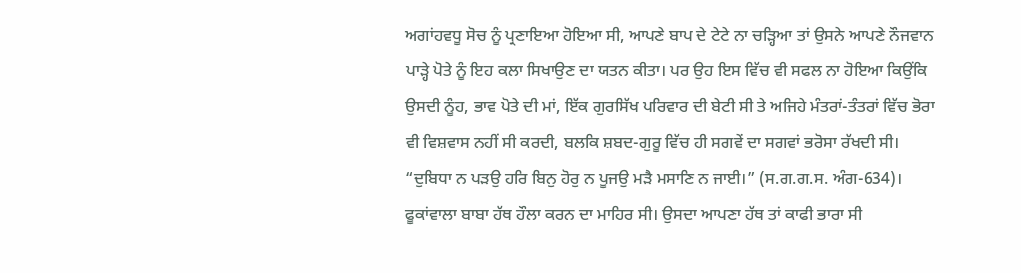ਅਗਾਂਹਵਧੂ ਸੋਚ ਨੂੰ ਪ੍ਰਣਾਇਆ ਹੋਇਆ ਸੀ, ਆਪਣੇ ਬਾਪ ਦੇ ਟੇਟੇ ਨਾ ਚੜ੍ਹਿਆ ਤਾਂ ਉਸਨੇ ਆਪਣੇ ਨੌਜਵਾਨ ਪਾੜ੍ਹੇ ਪੋਤੇ ਨੂੰ ਇਹ ਕਲਾ ਸਿਖਾਉਣ ਦਾ ਯਤਨ ਕੀਤਾ। ਪਰ ਉਹ ਇਸ ਵਿੱਚ ਵੀ ਸਫਲ ਨਾ ਹੋਇਆ ਕਿਉਂਕਿ ਉਸਦੀ ਨੂੰਹ, ਭਾਵ ਪੋਤੇ ਦੀ ਮਾਂ, ਇੱਕ ਗੁਰਸਿੱਖ ਪਰਿਵਾਰ ਦੀ ਬੇਟੀ ਸੀ ਤੇ ਅਜਿਹੇ ਮੰਤਰਾਂ-ਤੰਤਰਾਂ ਵਿੱਚ ਭੋਰਾ ਵੀ ਵਿਸ਼ਵਾਸ ਨਹੀਂ ਸੀ ਕਰਦੀ, ਬਲਕਿ ਸ਼ਬਦ-ਗੁਰੂ ਵਿੱਚ ਹੀ ਸਗਵੇਂ ਦਾ ਸਗਵਾਂ ਭਰੋਸਾ ਰੱਖਦੀ ਸੀ। “ਦੁਬਿਧਾ ਨ ਪੜਉ ਹਰਿ ਬਿਨੁ ਹੋਰੁ ਨ ਪੂਜਉ ਮੜੈ ਮਸਾਣਿ ਨ ਜਾਈ।” (ਸ.ਗ.ਗ.ਸ. ਅੰਗ-634)।
ਫੂਕਾਂਵਾਲਾ ਬਾਬਾ ਹੱਥ ਹੌਲਾ ਕਰਨ ਦਾ ਮਾਹਿਰ ਸੀ। ਉਸਦਾ ਆਪਣਾ ਹੱਥ ਤਾਂ ਕਾਫੀ ਭਾਰਾ ਸੀ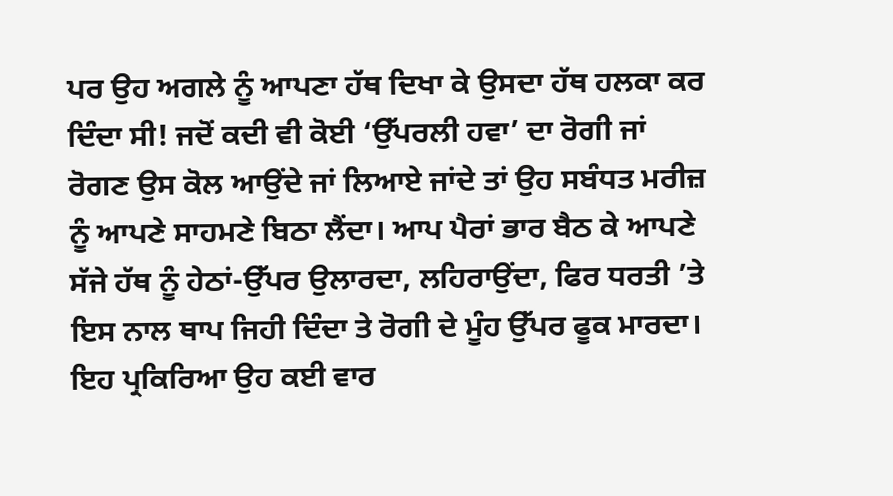ਪਰ ਉਹ ਅਗਲੇ ਨੂੰ ਆਪਣਾ ਹੱਥ ਦਿਖਾ ਕੇ ਉਸਦਾ ਹੱਥ ਹਲਕਾ ਕਰ ਦਿੰਦਾ ਸੀ! ਜਦੋਂ ਕਦੀ ਵੀ ਕੋਈ ‘ਉੱਪਰਲੀ ਹਵਾ’ ਦਾ ਰੋਗੀ ਜਾਂ ਰੋਗਣ ਉਸ ਕੋਲ ਆਉਂਦੇ ਜਾਂ ਲਿਆਏ ਜਾਂਦੇ ਤਾਂ ਉਹ ਸਬੰਧਤ ਮਰੀਜ਼ ਨੂੰ ਆਪਣੇ ਸਾਹਮਣੇ ਬਿਠਾ ਲੈਂਦਾ। ਆਪ ਪੈਰਾਂ ਭਾਰ ਬੈਠ ਕੇ ਆਪਣੇ ਸੱਜੇ ਹੱਥ ਨੂੰ ਹੇਠਾਂ-ਉੱਪਰ ਉਲਾਰਦਾ, ਲਹਿਰਾਉਂਦਾ, ਫਿਰ ਧਰਤੀ ’ਤੇ ਇਸ ਨਾਲ ਥਾਪ ਜਿਹੀ ਦਿੰਦਾ ਤੇ ਰੋਗੀ ਦੇ ਮੂੰਹ ਉੱਪਰ ਫੂਕ ਮਾਰਦਾ। ਇਹ ਪ੍ਰਕਿਰਿਆ ਉਹ ਕਈ ਵਾਰ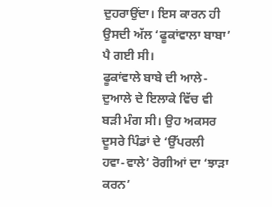ਦੁਹਰਾਉਂਦਾ। ਇਸ ਕਾਰਨ ਹੀ ਉਸਦੀ ਅੱਲ ‘ਫੂਕਾਂਵਾਲਾ ਬਾਬਾ’ ਪੈ ਗਈ ਸੀ।
ਫੂਕਾਂਵਾਲੇ ਬਾਬੇ ਦੀ ਆਲੇ-ਦੁਆਲੇ ਦੇ ਇਲਾਕੇ ਵਿੱਚ ਵੀ ਬੜੀ ਮੰਗ ਸੀ। ਉਹ ਅਕਸਰ ਦੂਸਰੇ ਪਿੰਡਾਂ ਦੇ ‘ਉੱਪਰਲੀ ਹਵਾ-ਵਾਲੇ’ ਰੋਗੀਆਂ ਦਾ ‘ਝਾੜਾ ਕਰਨ’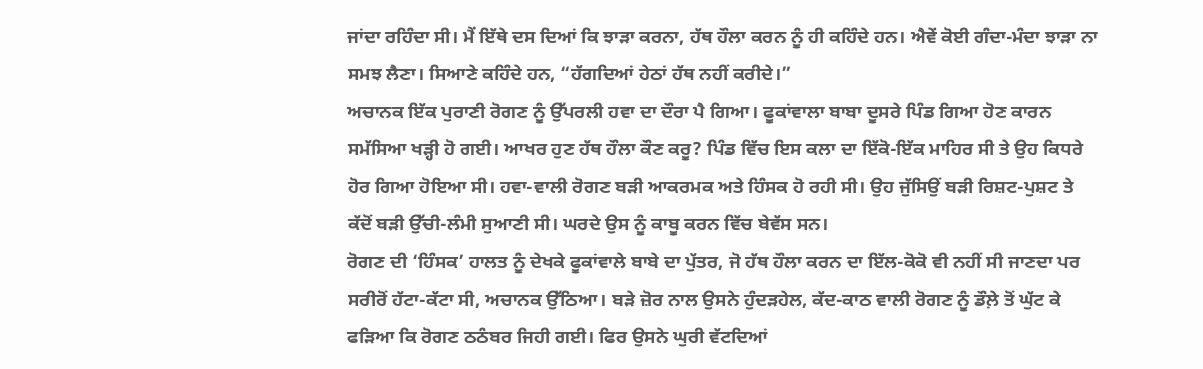ਜਾਂਦਾ ਰਹਿੰਦਾ ਸੀ। ਮੈਂ ਇੱਥੇ ਦਸ ਦਿਆਂ ਕਿ ਝਾੜਾ ਕਰਨਾ, ਹੱਥ ਹੌਲਾ ਕਰਨ ਨੂੰ ਹੀ ਕਹਿੰਦੇ ਹਨ। ਐਵੇਂ ਕੋਈ ਗੰਦਾ-ਮੰਦਾ ਝਾੜਾ ਨਾ ਸਮਝ ਲੈਣਾ। ਸਿਆਣੇ ਕਹਿੰਦੇ ਹਨ, “ਹੱਗਦਿਆਂ ਹੇਠਾਂ ਹੱਥ ਨਹੀਂ ਕਰੀਦੇ।”
ਅਚਾਨਕ ਇੱਕ ਪੁਰਾਣੀ ਰੋਗਣ ਨੂੰ ਉੱਪਰਲੀ ਹਵਾ ਦਾ ਦੌਰਾ ਪੈ ਗਿਆ। ਫੂਕਾਂਵਾਲਾ ਬਾਬਾ ਦੂਸਰੇ ਪਿੰਡ ਗਿਆ ਹੋਣ ਕਾਰਨ ਸਮੱਸਿਆ ਖੜ੍ਹੀ ਹੋ ਗਈ। ਆਖਰ ਹੁਣ ਹੱਥ ਹੌਲਾ ਕੌਣ ਕਰੂ? ਪਿੰਡ ਵਿੱਚ ਇਸ ਕਲਾ ਦਾ ਇੱਕੋ-ਇੱਕ ਮਾਹਿਰ ਸੀ ਤੇ ਉਹ ਕਿਧਰੇ ਹੋਰ ਗਿਆ ਹੋਇਆ ਸੀ। ਹਵਾ-ਵਾਲੀ ਰੋਗਣ ਬੜੀ ਆਕਰਮਕ ਅਤੇ ਹਿੰਸਕ ਹੋ ਰਹੀ ਸੀ। ਉਹ ਜੁੱਸਿਉਂ ਬੜੀ ਰਿਸ਼ਟ-ਪੁਸ਼ਟ ਤੇ ਕੱਦੋਂ ਬੜੀ ਉੱਚੀ-ਲੰਮੀ ਸੁਆਣੀ ਸੀ। ਘਰਦੇ ਉਸ ਨੂੰ ਕਾਬੂ ਕਰਨ ਵਿੱਚ ਬੇਵੱਸ ਸਨ।
ਰੋਗਣ ਦੀ ‘ਹਿੰਸਕ’ ਹਾਲਤ ਨੂੰ ਦੇਖਕੇ ਫੂਕਾਂਵਾਲੇ ਬਾਬੇ ਦਾ ਪੁੱਤਰ, ਜੋ ਹੱਥ ਹੌਲਾ ਕਰਨ ਦਾ ਇੱਲ-ਕੋਕੋ ਵੀ ਨਹੀਂ ਸੀ ਜਾਣਦਾ ਪਰ ਸਰੀਰੋਂ ਹੱਟਾ-ਕੱਟਾ ਸੀ, ਅਚਾਨਕ ਉੱਠਿਆ। ਬੜੇ ਜ਼ੋਰ ਨਾਲ ਉਸਨੇ ਹੁੰਦੜਹੇਲ, ਕੱਦ-ਕਾਠ ਵਾਲੀ ਰੋਗਣ ਨੂੰ ਡੌਲ਼ੇ ਤੋਂ ਘੁੱਟ ਕੇ ਫੜਿਆ ਕਿ ਰੋਗਣ ਠਠੰਬਰ ਜਿਹੀ ਗਈ। ਫਿਰ ਉਸਨੇ ਘੁਰੀ ਵੱਟਦਿਆਂ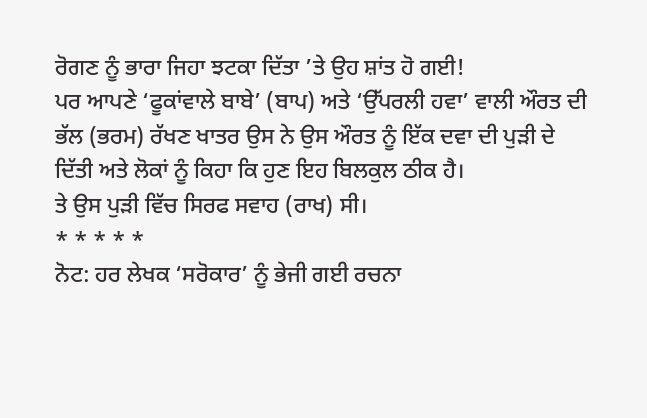ਰੋਗਣ ਨੂੰ ਭਾਰਾ ਜਿਹਾ ਝਟਕਾ ਦਿੱਤਾ ’ਤੇ ਉਹ ਸ਼ਾਂਤ ਹੋ ਗਈ!
ਪਰ ਆਪਣੇ ‘ਫੂਕਾਂਵਾਲੇ ਬਾਬੇ’ (ਬਾਪ) ਅਤੇ ‘ਉੱਪਰਲੀ ਹਵਾ’ ਵਾਲੀ ਔਰਤ ਦੀ ਭੱਲ (ਭਰਮ) ਰੱਖਣ ਖਾਤਰ ਉਸ ਨੇ ਉਸ ਔਰਤ ਨੂੰ ਇੱਕ ਦਵਾ ਦੀ ਪੁੜੀ ਦੇ ਦਿੱਤੀ ਅਤੇ ਲੋਕਾਂ ਨੂੰ ਕਿਹਾ ਕਿ ਹੁਣ ਇਹ ਬਿਲਕੁਲ ਠੀਕ ਹੈ।
ਤੇ ਉਸ ਪੁੜੀ ਵਿੱਚ ਸਿਰਫ ਸਵਾਹ (ਰਾਖ) ਸੀ।
* * * * *
ਨੋਟ: ਹਰ ਲੇਖਕ ‘ਸਰੋਕਾਰ’ ਨੂੰ ਭੇਜੀ ਗਈ ਰਚਨਾ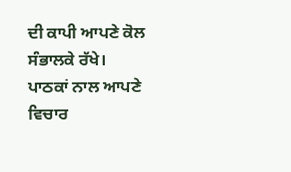ਦੀ ਕਾਪੀ ਆਪਣੇ ਕੋਲ ਸੰਭਾਲਕੇ ਰੱਖੇ।
ਪਾਠਕਾਂ ਨਾਲ ਆਪਣੇ ਵਿਚਾਰ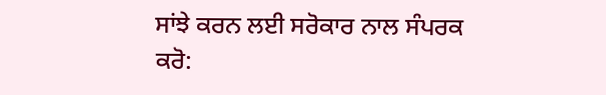ਸਾਂਝੇ ਕਰਨ ਲਈ ਸਰੋਕਾਰ ਨਾਲ ਸੰਪਰਕ ਕਰੋ: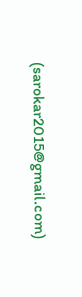(sarokar2015@gmail.com)